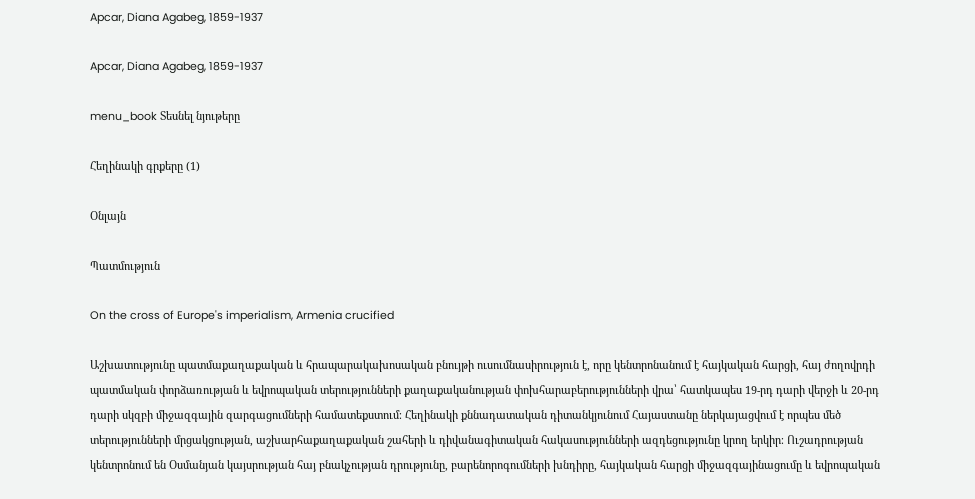Apcar, Diana Agabeg, 1859-1937

Apcar, Diana Agabeg, 1859-1937

menu_book Տեսնել նյութերը

Հեղինակի գրքերը (1)

Օնլայն

Պատմություն

On the cross of Europe's imperialism, Armenia crucified

Աշխատությունը պատմաքաղաքական և հրապարակախոսական բնույթի ուսումնասիրություն է, որը կենտրոնանում է հայկական հարցի, հայ ժողովրդի պատմական փորձառության և եվրոպական տերությունների քաղաքականության փոխհարաբերությունների վրա՝ հատկապես 19-րդ դարի վերջի և 20-րդ դարի սկզբի միջազգային զարգացումների համատեքստում։ Հեղինակի քննադատական դիտանկյունում Հայաստանը ներկայացվում է որպես մեծ տերությունների մրցակցության, աշխարհաքաղաքական շահերի և դիվանագիտական հակասությունների ազդեցությունը կրող երկիր։ Ուշադրության կենտրոնում են Օսմանյան կայսրության հայ բնակչության դրությունը, բարենորոգումների խնդիրը, հայկական հարցի միջազգայինացումը և եվրոպական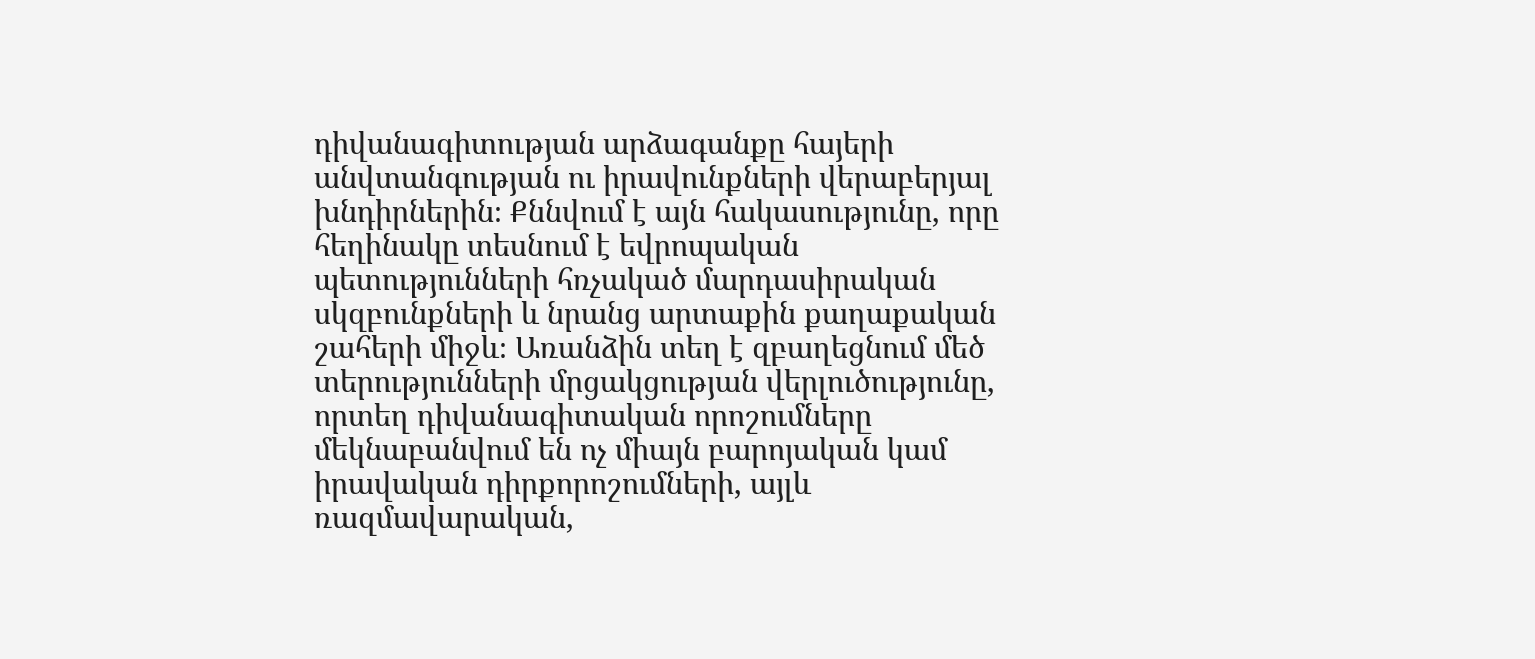դիվանագիտության արձագանքը հայերի անվտանգության ու իրավունքների վերաբերյալ խնդիրներին։ Քննվում է այն հակասությունը, որը հեղինակը տեսնում է եվրոպական պետությունների հռչակած մարդասիրական սկզբունքների և նրանց արտաքին քաղաքական շահերի միջև։ Առանձին տեղ է զբաղեցնում մեծ տերությունների մրցակցության վերլուծությունը, որտեղ դիվանագիտական որոշումները մեկնաբանվում են ոչ միայն բարոյական կամ իրավական դիրքորոշումների, այլև ռազմավարական,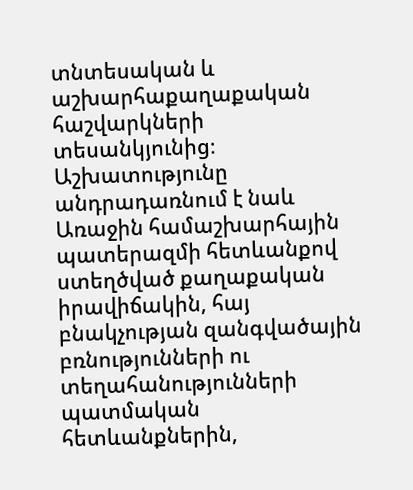տնտեսական և աշխարհաքաղաքական հաշվարկների տեսանկյունից։ Աշխատությունը անդրադառնում է նաև Առաջին համաշխարհային պատերազմի հետևանքով ստեղծված քաղաքական իրավիճակին, հայ բնակչության զանգվածային բռնությունների ու տեղահանությունների պատմական հետևանքներին,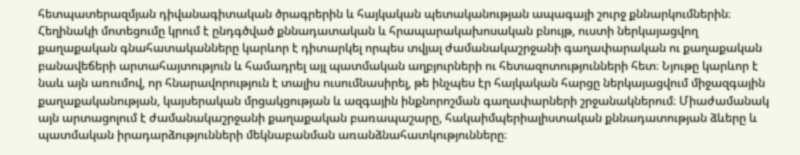հետպատերազմյան դիվանագիտական ծրագրերին և հայկական պետականության ապագայի շուրջ քննարկումներին։ Հեղինակի մոտեցումը կրում է ընդգծված քննադատական և հրապարակախոսական բնույթ, ուստի ներկայացվող քաղաքական գնահատականները կարևոր է դիտարկել որպես տվյալ ժամանակաշրջանի գաղափարական ու քաղաքական բանավեճերի արտահայտություն և համադրել այլ պատմական աղբյուրների ու հետազոտությունների հետ։ Նյութը կարևոր է նաև այն առումով, որ հնարավորություն է տալիս ուսումնասիրել, թե ինչպես էր հայկական հարցը ներկայացվում միջազգային քաղաքականության, կայսերական մրցակցության և ազգային ինքնորոշման գաղափարների շրջանակներում։ Միաժամանակ այն արտացոլում է ժամանակաշրջանի քաղաքական բառապաշարը, հակաիմպերիալիստական քննադատության ձևերը և պատմական իրադարձությունների մեկնաբանման առանձնահատկությունները։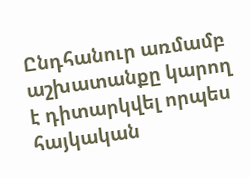Ընդհանուր առմամբ աշխատանքը կարող է դիտարկվել որպես հայկական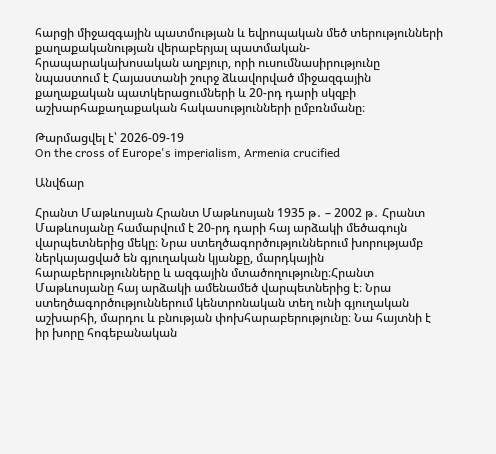հարցի միջազգային պատմության և եվրոպական մեծ տերությունների քաղաքականության վերաբերյալ պատմական-հրապարակախոսական աղբյուր, որի ուսումնասիրությունը նպաստում է Հայաստանի շուրջ ձևավորված միջազգային քաղաքական պատկերացումների և 20-րդ դարի սկզբի աշխարհաքաղաքական հակասությունների ըմբռնմանը։

Թարմացվել է՝ 2026-09-19
On the cross of Europe's imperialism, Armenia crucified

Անվճար

Հրանտ Մաթևոսյան Հրանտ Մաթևոսյան 1935 թ․ – 2002 թ․ Հրանտ Մաթևոսյանը համարվում է 20-րդ դարի հայ արձակի մեծագույն վարպետներից մեկը։ Նրա ստեղծագործություններում խորությամբ ներկայացված են գյուղական կյանքը, մարդկային հարաբերությունները և ազգային մտածողությունը։Հրանտ Մաթևոսյանը հայ արձակի ամենամեծ վարպետներից է։ Նրա ստեղծագործություններում կենտրոնական տեղ ունի գյուղական աշխարհի, մարդու և բնության փոխհարաբերությունը։ Նա հայտնի է իր խորը հոգեբանական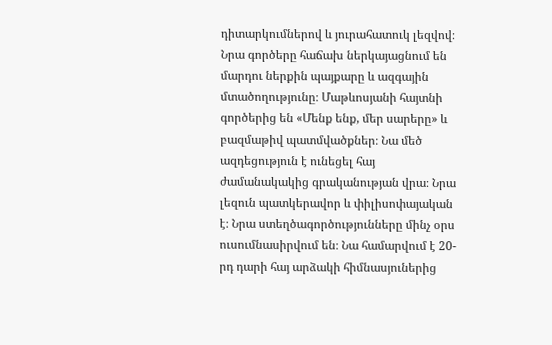դիտարկումներով և յուրահատուկ լեզվով։ Նրա գործերը հաճախ ներկայացնում են մարդու ներքին պայքարը և ազգային մտածողությունը։ Մաթևոսյանի հայտնի գործերից են «Մենք ենք, մեր սարերը» և բազմաթիվ պատմվածքներ։ Նա մեծ ազդեցություն է ունեցել հայ ժամանակակից գրականության վրա։ Նրա լեզուն պատկերավոր և փիլիսոփայական է։ Նրա ստեղծագործությունները մինչ օրս ուսումնասիրվում են։ Նա համարվում է 20-րդ դարի հայ արձակի հիմնասյուներից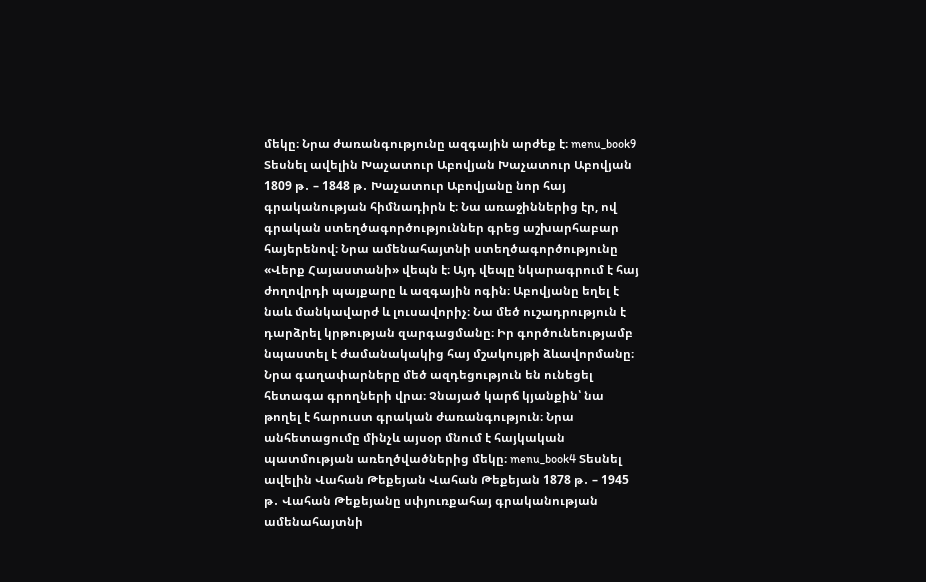մեկը։ Նրա ժառանգությունը ազգային արժեք է։ menu_book9 Տեսնել ավելին Խաչատուր Աբովյան Խաչատուր Աբովյան 1809 թ․ – 1848 թ․ Խաչատուր Աբովյանը նոր հայ գրականության հիմնադիրն է։ Նա առաջիններից էր, ով գրական ստեղծագործություններ գրեց աշխարհաբար հայերենով։ Նրա ամենահայտնի ստեղծագործությունը «Վերք Հայաստանի» վեպն է։ Այդ վեպը նկարագրում է հայ ժողովրդի պայքարը և ազգային ոգին։ Աբովյանը եղել է նաև մանկավարժ և լուսավորիչ։ Նա մեծ ուշադրություն է դարձրել կրթության զարգացմանը։ Իր գործունեությամբ նպաստել է ժամանակակից հայ մշակույթի ձևավորմանը։ Նրա գաղափարները մեծ ազդեցություն են ունեցել հետագա գրողների վրա։ Չնայած կարճ կյանքին՝ նա թողել է հարուստ գրական ժառանգություն։ Նրա անհետացումը մինչև այսօր մնում է հայկական պատմության առեղծվածներից մեկը։ menu_book4 Տեսնել ավելին Վահան Թեքեյան Վահան Թեքեյան 1878 թ․ – 1945 թ․ Վահան Թեքեյանը սփյուռքահայ գրականության ամենահայտնի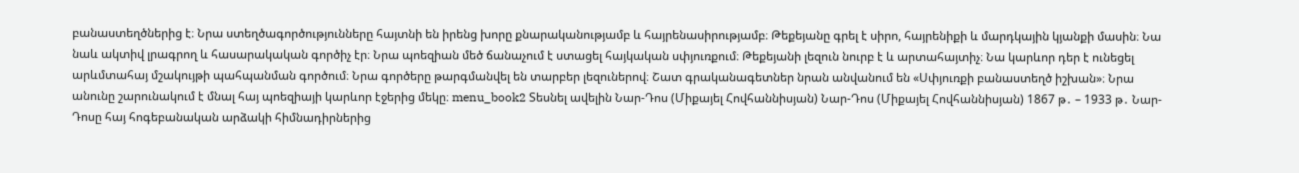բանաստեղծներից է։ Նրա ստեղծագործությունները հայտնի են իրենց խորը քնարականությամբ և հայրենասիրությամբ։ Թեքեյանը գրել է սիրո, հայրենիքի և մարդկային կյանքի մասին։ Նա նաև ակտիվ լրագրող և հասարակական գործիչ էր։ Նրա պոեզիան մեծ ճանաչում է ստացել հայկական սփյուռքում։ Թեքեյանի լեզուն նուրբ է և արտահայտիչ։ Նա կարևոր դեր է ունեցել արևմտահայ մշակույթի պահպանման գործում։ Նրա գործերը թարգմանվել են տարբեր լեզուներով։ Շատ գրականագետներ նրան անվանում են «Սփյուռքի բանաստեղծ իշխան»։ Նրա անունը շարունակում է մնալ հայ պոեզիայի կարևոր էջերից մեկը։ menu_book2 Տեսնել ավելին Նար-Դոս (Միքայել Հովհաննիսյան) Նար-Դոս (Միքայել Հովհաննիսյան) 1867 թ․ – 1933 թ․ Նար-Դոսը հայ հոգեբանական արձակի հիմնադիրներից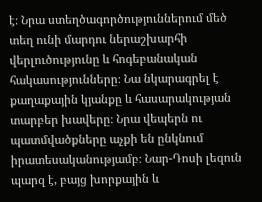է։ Նրա ստեղծագործություններում մեծ տեղ ունի մարդու ներաշխարհի վերլուծությունը և հոգեբանական հակասությունները։ Նա նկարագրել է քաղաքային կյանքը և հասարակության տարբեր խավերը։ Նրա վեպերն ու պատմվածքները աչքի են ընկնում իրատեսականությամբ։ Նար-Դոսի լեզուն պարզ է, բայց խորքային և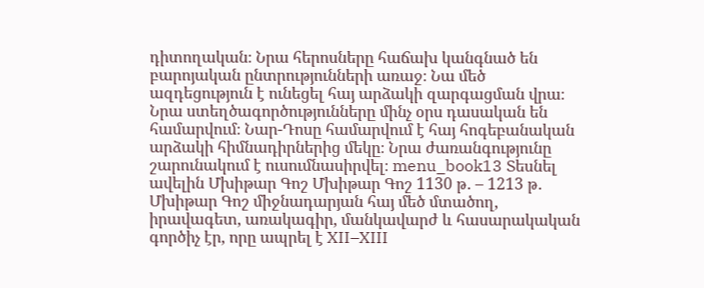դիտողական։ Նրա հերոսները հաճախ կանգնած են բարոյական ընտրությունների առաջ։ Նա մեծ ազդեցություն է ունեցել հայ արձակի զարգացման վրա։ Նրա ստեղծագործությունները մինչ օրս դասական են համարվում։ Նար-Դոսը համարվում է հայ հոգեբանական արձակի հիմնադիրներից մեկը։ Նրա ժառանգությունը շարունակում է ուսումնասիրվել։ menu_book13 Տեսնել ավելին Մխիթար Գոշ Մխիթար Գոշ 1130 թ․ – 1213 թ․ Մխիթար Գոշ միջնադարյան հայ մեծ մտածող, իրավագետ, առակագիր, մանկավարժ և հասարակական գործիչ էր, որը ապրել է XII–XIII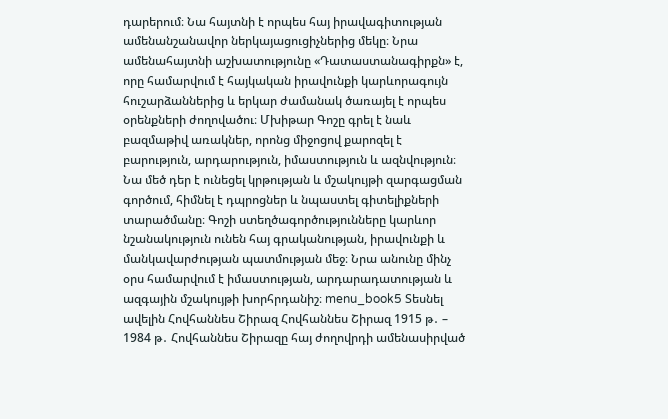դարերում։ Նա հայտնի է որպես հայ իրավագիտության ամենանշանավոր ներկայացուցիչներից մեկը։ Նրա ամենահայտնի աշխատությունը «Դատաստանագիրքն» է, որը համարվում է հայկական իրավունքի կարևորագույն հուշարձաններից և երկար ժամանակ ծառայել է որպես օրենքների ժողովածու։ Մխիթար Գոշը գրել է նաև բազմաթիվ առակներ, որոնց միջոցով քարոզել է բարություն, արդարություն, իմաստություն և ազնվություն։ Նա մեծ դեր է ունեցել կրթության և մշակույթի զարգացման գործում, հիմնել է դպրոցներ և նպաստել գիտելիքների տարածմանը։ Գոշի ստեղծագործությունները կարևոր նշանակություն ունեն հայ գրականության, իրավունքի և մանկավարժության պատմության մեջ։ Նրա անունը մինչ օրս համարվում է իմաստության, արդարադատության և ազգային մշակույթի խորհրդանիշ։ menu_book5 Տեսնել ավելին Հովհաննես Շիրազ Հովհաննես Շիրազ 1915 թ․ – 1984 թ․ Հովհաննես Շիրազը հայ ժողովրդի ամենասիրված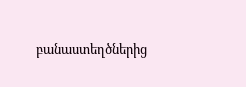բանաստեղծներից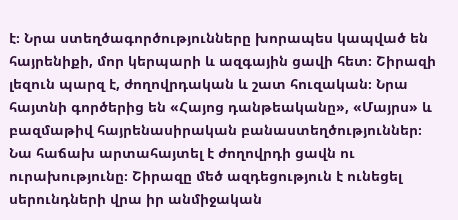է։ Նրա ստեղծագործությունները խորապես կապված են հայրենիքի, մոր կերպարի և ազգային ցավի հետ։ Շիրազի լեզուն պարզ է, ժողովրդական և շատ հուզական։ Նրա հայտնի գործերից են «Հայոց դանթեականը», «Մայրս» և բազմաթիվ հայրենասիրական բանաստեղծություններ։ Նա հաճախ արտահայտել է ժողովրդի ցավն ու ուրախությունը։ Շիրազը մեծ ազդեցություն է ունեցել սերունդների վրա իր անմիջական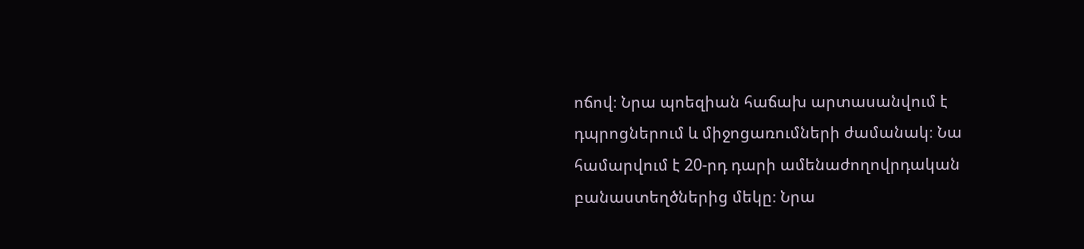ոճով։ Նրա պոեզիան հաճախ արտասանվում է դպրոցներում և միջոցառումների ժամանակ։ Նա համարվում է 20-րդ դարի ամենաժողովրդական բանաստեղծներից մեկը։ Նրա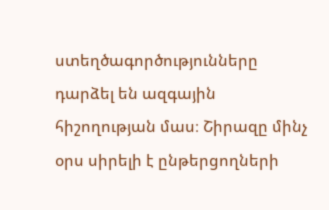ստեղծագործությունները դարձել են ազգային հիշողության մաս։ Շիրազը մինչ օրս սիրելի է ընթերցողների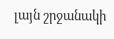լայն շրջանակի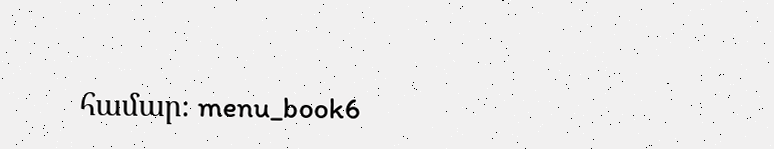համար։ menu_book6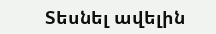Տեսնել ավելին